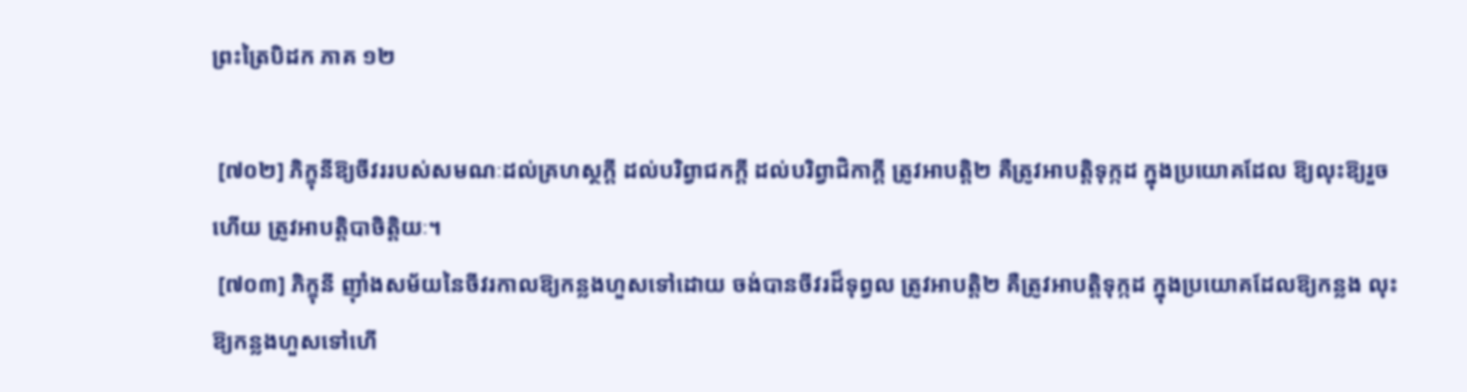ព្រះត្រៃបិដក ភាគ ១២

 [៧០២] ភិក្ខុនីឱ្យចីវររបស់សមណៈដល់គ្រហស្ថក្ដី ដល់បរិព្វាជកក្ដី ដល់បរិព្វាជិកាក្ដី ត្រូវអាបត្ដិ២ គឺត្រូវអាបត្ដិទុក្កដ ក្នុងប្រយោគដែល ឱ្យលុះឱ្យរួចហើយ ត្រូវអាបត្ដិបាចិត្ដិយៈ។
 [៧០៣] ភិក្ខុនី ញ៉ាំងសម័យនៃចីវរកាលឱ្យកន្លងហួសទៅដោយ ចង់បានចីវរដ៏ទុព្វល ត្រូវអាបត្ដិ២ គឺត្រូវអាបត្ដិទុក្កដ ក្នុងប្រយោគដែលឱ្យកន្លង លុះឱ្យកន្លងហួសទៅហើ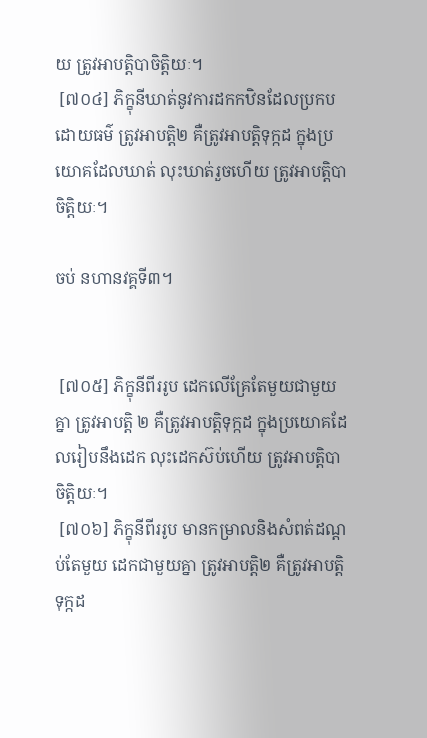យ ត្រូវអាបត្ដិបាចិត្ដិយៈ។
 [៧០៤] ភិក្ខុនីឃាត់នូវការដកកឋិនដែលប្រកបដោយធម៌ ត្រូវអាបត្ដិ២ គឺត្រូវអាបត្ដិទុក្កដ ក្នុងប្រយោគដែលឃាត់ លុះឃាត់រួចហើយ ត្រូវអាបត្ដិបាចិត្ដិយៈ។

ចប់ នហានវគ្គទី៣។


 [៧០៥] ភិក្ខុនីពីររូប ដេកលើគ្រែតែមួយជាមួយគ្នា ត្រូវអាបត្ដិ ២ គឺត្រូវអាបត្ដិទុក្កដ ក្នុងប្រយោគដែលរៀបនឹងដេក លុះដេកស៊ប់ហើយ ត្រូវអាបត្ដិបាចិត្ដិយៈ។
 [៧០៦] ភិក្ខុនីពីររូប មានកម្រាលនិងសំពត់ដណ្ដប់តែមួយ ដេកជាមួយគ្នា ត្រូវអាបត្ដិ២ គឺត្រូវអាបត្ដិទុក្កដ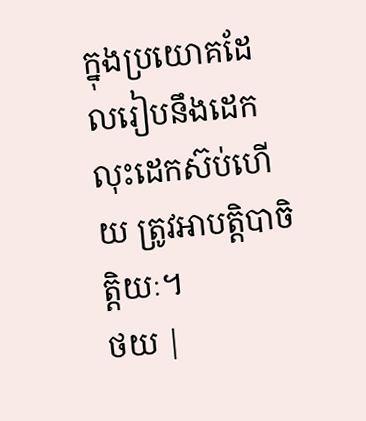ក្នុងប្រយោគដែលរៀបនឹងដេក លុះដេកស៊ប់ហើយ ត្រូវអាបត្ដិបាចិត្ដិយៈ។
ថយ |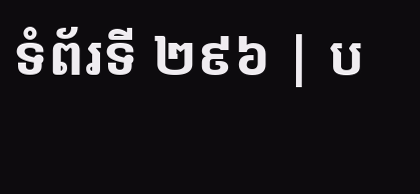ទំព័រទី ២៩៦ | ប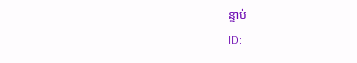ន្ទាប់
ID: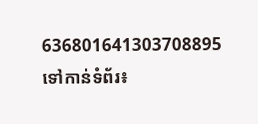636801641303708895
ទៅកាន់ទំព័រ៖